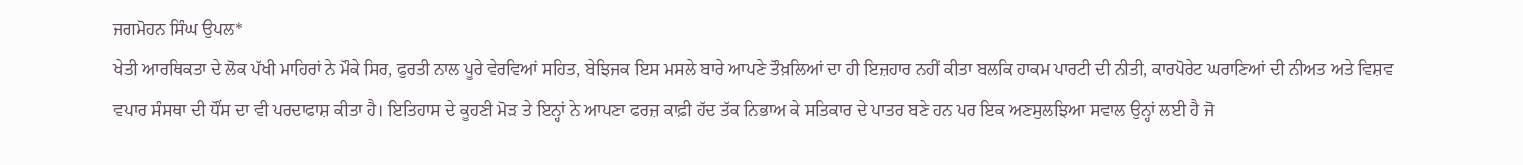ਜਗਮੋਹਨ ਸਿੰਘ ਉਪਲ*
ਖੇਤੀ ਆਰਥਿਕਤਾ ਦੇ ਲੋਕ ਪੱਖੀ ਮਾਹਿਰਾਂ ਨੇ ਮੌਕੇ ਸਿਰ, ਫੁਰਤੀ ਨਾਲ ਪੂਰੇ ਵੇਰਵਿਆਂ ਸਹਿਤ, ਬੇਝਿਜਕ ਇਸ ਮਸਲੇ ਬਾਰੇ ਆਪਣੇ ਤੌਖ਼ਲਿਆਂ ਦਾ ਹੀ ਇਜ਼ਹਾਰ ਨਹੀਂ ਕੀਤਾ ਬਲਕਿ ਹਾਕਮ ਪਾਰਟੀ ਦੀ ਨੀਤੀ, ਕਾਰਪੋਰੇਟ ਘਰਾਣਿਆਂ ਦੀ ਨੀਅਤ ਅਤੇ ਵਿਸ਼ਵ ਵਪਾਰ ਸੰਸਥਾ ਦੀ ਧੌਂਸ ਦਾ ਵੀ ਪਰਦਾਫਾਸ਼ ਕੀਤਾ ਹੈ। ਇਤਿਹਾਸ ਦੇ ਕੂਹਣੀ ਮੋੜ ਤੇ ਇਨ੍ਹਾਂ ਨੇ ਆਪਣਾ ਫਰਜ਼ ਕਾਫ਼ੀ ਹੱਦ ਤੱਕ ਨਿਭਾਅ ਕੇ ਸਤਿਕਾਰ ਦੇ ਪਾਤਰ ਬਣੇ ਹਨ ਪਰ ਇਕ ਅਣਸੁਲਝਿਆ ਸਵਾਲ ਉਨ੍ਹਾਂ ਲਈ ਹੈ ਜੋ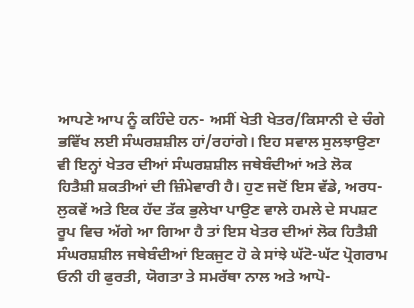ਆਪਣੇ ਆਪ ਨੂੰ ਕਹਿੰਦੇ ਹਨ- ਅਸੀਂ ਖੇਤੀ ਖੇਤਰ/ਕਿਸਾਨੀ ਦੇ ਚੰਗੇ ਭਵਿੱਖ ਲਈ ਸੰਘਰਸ਼ਸ਼ੀਲ ਹਾਂ/ਰਹਾਂਗੇ। ਇਹ ਸਵਾਲ ਸੁਲਝਾਉਣਾ ਵੀ ਇਨ੍ਹਾਂ ਖੇਤਰ ਦੀਆਂ ਸੰਘਰਸ਼ਸ਼ੀਲ ਜਥੇਬੰਦੀਆਂ ਅਤੇ ਲੋਕ ਹਿਤੈਸ਼ੀ ਸ਼ਕਤੀਆਂ ਦੀ ਜ਼ਿੰਮੇਵਾਰੀ ਹੈ। ਹੁਣ ਜਦੋਂ ਇਸ ਵੱਡੇ, ਅਰਧ-ਲੁਕਵੇਂ ਅਤੇ ਇਕ ਹੱਦ ਤੱਕ ਭੁਲੇਖਾ ਪਾਉਣ ਵਾਲੇ ਹਮਲੇ ਦੇ ਸਪਸ਼ਟ ਰੂਪ ਵਿਚ ਅੱਗੇ ਆ ਗਿਆ ਹੈ ਤਾਂ ਇਸ ਖੇਤਰ ਦੀਆਂ ਲੋਕ ਹਿਤੈਸ਼ੀ ਸੰਘਰਸ਼ਸ਼ੀਲ ਜਥੇਬੰਦੀਆਂ ਇਕਜੁਟ ਹੋ ਕੇ ਸਾਂਝੇ ਘੱਟੋ-ਘੱਟ ਪ੍ਰੋਗਰਾਮ ਓਨੀ ਹੀ ਫੁਰਤੀ, ਯੋਗਤਾ ਤੇ ਸਮਰੱਥਾ ਨਾਲ ਅਤੇ ਆਪੋ-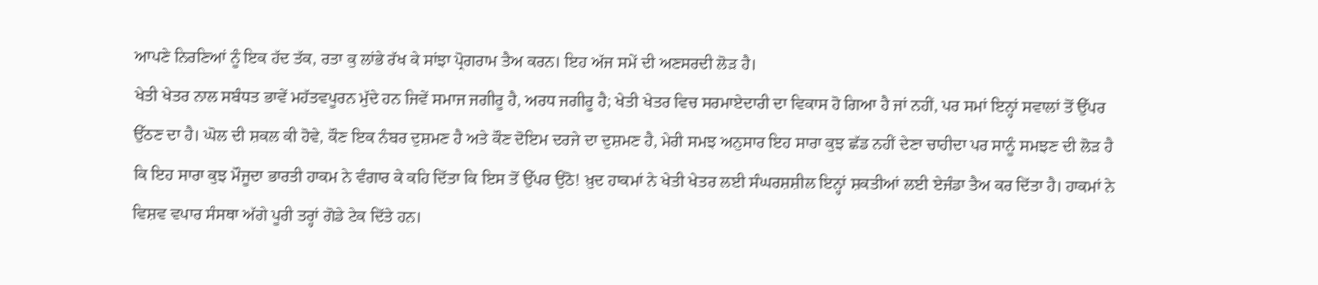ਆਪਣੇ ਨਿਰਣਿਆਂ ਨੂੰ ਇਕ ਹੱਦ ਤੱਕ, ਰਤਾ ਕੁ ਲਾਂਭੇ ਰੱਖ ਕੇ ਸਾਂਝਾ ਪ੍ਰੋਗਰਾਮ ਤੈਅ ਕਰਨ। ਇਹ ਅੱਜ ਸਮੇਂ ਦੀ ਅਣਸਰਦੀ ਲੋੜ ਹੈ।
ਖੇਤੀ ਖੇਤਰ ਨਾਲ ਸਬੰਧਤ ਭਾਵੇਂ ਮਹੱਤਵਪੂਰਨ ਮੁੱਦੇ ਹਨ ਜਿਵੇਂ ਸਮਾਜ ਜਗੀਰੂ ਹੈ, ਅਰਧ ਜਗੀਰੂ ਹੈ; ਖੇਤੀ ਖੇਤਰ ਵਿਚ ਸਰਮਾਏਦਾਰੀ ਦਾ ਵਿਕਾਸ ਹੋ ਗਿਆ ਹੈ ਜਾਂ ਨਹੀਂ, ਪਰ ਸਮਾਂ ਇਨ੍ਹਾਂ ਸਵਾਲਾਂ ਤੋਂ ਉੱਪਰ ਉੱਠਣ ਦਾ ਹੈ। ਘੋਲ ਦੀ ਸ਼ਕਲ ਕੀ ਹੋਵੇ, ਕੌਣ ਇਕ ਨੰਬਰ ਦੁਸ਼ਮਣ ਹੈ ਅਤੇ ਕੌਣ ਦੋਇਮ ਦਰਜੇ ਦਾ ਦੁਸ਼ਮਣ ਹੈ, ਮੇਰੀ ਸਮਝ ਅਨੁਸਾਰ ਇਹ ਸਾਰਾ ਕੁਝ ਛੱਡ ਨਹੀਂ ਦੇਣਾ ਚਾਹੀਦਾ ਪਰ ਸਾਨੂੰ ਸਮਝਣ ਦੀ ਲੋੜ ਹੈ ਕਿ ਇਹ ਸਾਰਾ ਕੁਝ ਮੌਜੂਦਾ ਭਾਰਤੀ ਹਾਕਮ ਨੇ ਵੰਗਾਰ ਕੇ ਕਹਿ ਦਿੱਤਾ ਕਿ ਇਸ ਤੋਂ ਉੱਪਰ ਉਠੋ! ਖ਼ੁਦ ਹਾਕਮਾਂ ਨੇ ਖੇਤੀ ਖੇਤਰ ਲਈ ਸੰਘਰਸ਼ਸ਼ੀਲ ਇਨ੍ਹਾਂ ਸ਼ਕਤੀਆਂ ਲਈ ਏਜੰਡਾ ਤੈਅ ਕਰ ਦਿੱਤਾ ਹੈ। ਹਾਕਮਾਂ ਨੇ ਵਿਸ਼ਵ ਵਪਾਰ ਸੰਸਥਾ ਅੱਗੇ ਪੂਰੀ ਤਰ੍ਹਾਂ ਗੋਡੇ ਟੇਕ ਦਿੱਤੇ ਹਨ।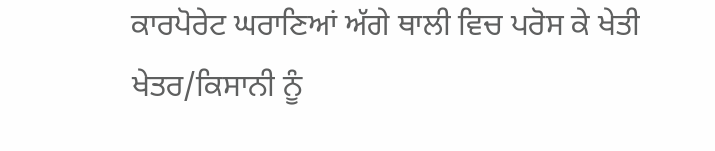ਕਾਰਪੋਰੇਟ ਘਰਾਣਿਆਂ ਅੱਗੇ ਥਾਲੀ ਵਿਚ ਪਰੋਸ ਕੇ ਖੇਤੀ ਖੇਤਰ/ਕਿਸਾਨੀ ਨੂੰ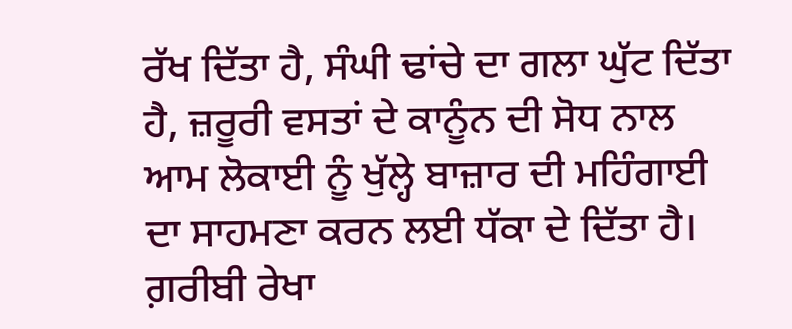ਰੱਖ ਦਿੱਤਾ ਹੈ, ਸੰਘੀ ਢਾਂਚੇ ਦਾ ਗਲਾ ਘੁੱਟ ਦਿੱਤਾ ਹੈ, ਜ਼ਰੂਰੀ ਵਸਤਾਂ ਦੇ ਕਾਨੂੰਨ ਦੀ ਸੋਧ ਨਾਲ ਆਮ ਲੋਕਾਈ ਨੂੰ ਖੁੱਲ੍ਹੇ ਬਾਜ਼ਾਰ ਦੀ ਮਹਿੰਗਾਈ ਦਾ ਸਾਹਮਣਾ ਕਰਨ ਲਈ ਧੱਕਾ ਦੇ ਦਿੱਤਾ ਹੈ। ਗ਼ਰੀਬੀ ਰੇਖਾ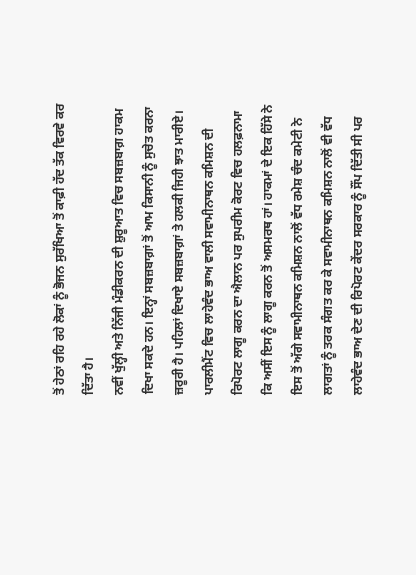ਤੋਂ ਹੇਠਾਂ ਰਹਿ ਰਹੇ ਲੋਕਾਂ ਨੂੰ ਭੋਜਨ ਸੁਰੱਖਿਆ ਤੋਂ ਕਾਫ਼ੀ ਹੱਦ ਤੱਕ ਵਿਰਵੇ ਕਰ ਦਿੱਤਾ ਹੈ।
ਨਵੀਂ ਖੁੱਲ੍ਹੀ ਅਤੇ ਨਿੱਜੀ ਮੰਡੀਕਰਨ ਦੀ ਸ਼ੁਰੂਆਤ ਵਿਚ ਸਬਜ਼ਬਾਗ਼ ਹਾਕਮ ਦਿਖਾ ਸਕਦੇ ਹਨ। ਇਨ੍ਹਾਂ ਸਬਜ਼ਬਾਗ਼ਾਂ ਤੋਂ ਆਮ ਕਿਸਾਨੀ ਨੂੰ ਸੁਚੇਤ ਕਰਨਾ ਜ਼ਰੂਰੀ ਹੈ। ਪਹਿਲਾਂ ਦਿਖਾਏ ਸਬਜ਼ਬਾਗ਼ਾਂ ਤੇ ਹਲਕੀ ਜਿਹੀ ਝਾਤ ਮਾਰੀਏ। ਪਾਰਲੀਮੈਂਟ ਵਿਚ ਲਾਹੇਵੰਦ ਭਾਅ ਵਾਲੀ ਸਵਾਮੀਨਾਥਨ ਕਮਿਸ਼ਨ ਦੀ ਰਿਪੋਰਟ ਲਾਗੂ ਕਰਨ ਦਾ ਐਲਾਨ ਪਰ ਸੁਪਰੀਮ ਕੋਰਟ ਵਿਚ ਹਲਫ਼ਨਾਮਾ ਕਿ ਅਸੀਂ ਇਸ ਨੂੰ ਲਾਗੂ ਕਰਨ ਤੋਂ ਅਸਮਰਥ ਹਾਂ। ਹਾਕਮਾਂ ਦੇ ਇਕ ਹਿੱਸੇ ਨੇ ਇਸ ਤੋਂ ਅੱਗੇ ਸਵਾਮੀਨਾਥਨ ਕਮਿਸ਼ਨ ਨਾਲੋਂ ਵੱਧ ਰਮੇਸ਼ ਚੰਦ ਕਮੇਟੀ ਨੇ ਲਾਗਤਾਂ ਨੂੰ ਤਰਕ ਸੰਗਤ ਕਰ ਕੇ ਸਵਾਮੀਨਾਥਨ ਕਮਿਸ਼ਨ ਨਾਲੋਂ ਵੀ ਵੱਧ ਲਾਹੇਵੰਦ ਭਾਅ ਦੇਣ ਦੀ ਰਿਪੋਰਟ ਕੇਂਦਰ ਸਰਕਾਰ ਨੂੰ ਸੌਂਪ ਦਿੱਤੀ ਸੀ ਪਰ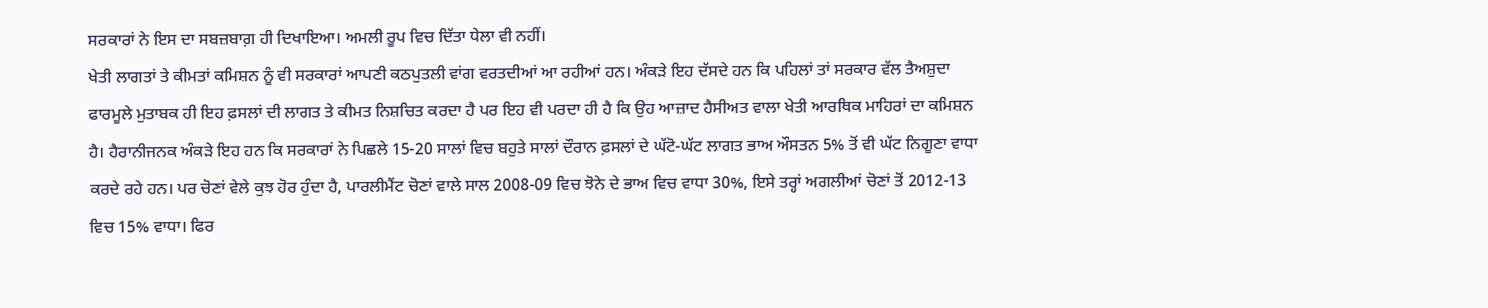ਸਰਕਾਰਾਂ ਨੇ ਇਸ ਦਾ ਸਬਜ਼ਬਾਗ਼ ਹੀ ਦਿਖਾਇਆ। ਅਮਲੀ ਰੂਪ ਵਿਚ ਦਿੱਤਾ ਧੇਲਾ ਵੀ ਨਹੀਂ।
ਖੇਤੀ ਲਾਗਤਾਂ ਤੇ ਕੀਮਤਾਂ ਕਮਿਸ਼ਨ ਨੂੰ ਵੀ ਸਰਕਾਰਾਂ ਆਪਣੀ ਕਠਪੁਤਲੀ ਵਾਂਗ ਵਰਤਦੀਆਂ ਆ ਰਹੀਆਂ ਹਨ। ਅੰਕੜੇ ਇਹ ਦੱਸਦੇ ਹਨ ਕਿ ਪਹਿਲਾਂ ਤਾਂ ਸਰਕਾਰ ਵੱਲ ਤੈਅਸ਼ੁਦਾ ਫਾਰਮੂਲੇ ਮੁਤਾਬਕ ਹੀ ਇਹ ਫ਼ਸਲਾਂ ਦੀ ਲਾਗਤ ਤੇ ਕੀਮਤ ਨਿਸ਼ਚਿਤ ਕਰਦਾ ਹੈ ਪਰ ਇਹ ਵੀ ਪਰਦਾ ਹੀ ਹੈ ਕਿ ਉਹ ਆਜ਼ਾਦ ਹੈਸੀਅਤ ਵਾਲਾ ਖੇਤੀ ਆਰਥਿਕ ਮਾਹਿਰਾਂ ਦਾ ਕਮਿਸ਼ਨ ਹੈ। ਹੈਰਾਨੀਜਨਕ ਅੰਕੜੇ ਇਹ ਹਨ ਕਿ ਸਰਕਾਰਾਂ ਨੇ ਪਿਛਲੇ 15-20 ਸਾਲਾਂ ਵਿਚ ਬਹੁਤੇ ਸਾਲਾਂ ਦੌਰਾਨ ਫ਼ਸਲਾਂ ਦੇ ਘੱਟੋ-ਘੱਟ ਲਾਗਤ ਭਾਅ ਔਸਤਨ 5% ਤੋਂ ਵੀ ਘੱਟ ਨਿਗੂਣਾ ਵਾਧਾ ਕਰਦੇ ਰਹੇ ਹਨ। ਪਰ ਚੋਣਾਂ ਵੇਲੇ ਕੁਝ ਹੋਰ ਹੁੰਦਾ ਹੈ, ਪਾਰਲੀਮੈਂਟ ਚੋਣਾਂ ਵਾਲੇ ਸਾਲ 2008-09 ਵਿਚ ਝੋਨੇ ਦੇ ਭਾਅ ਵਿਚ ਵਾਧਾ 30%, ਇਸੇ ਤਰ੍ਹਾਂ ਅਗਲੀਆਂ ਚੋਣਾਂ ਤੋਂ 2012-13 ਵਿਚ 15% ਵਾਧਾ। ਫਿਰ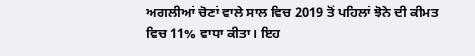ਅਗਲੀਆਂ ਚੋਣਾਂ ਵਾਲੇ ਸਾਲ ਵਿਚ 2019 ਤੋਂ ਪਹਿਲਾਂ ਝੋਨੇ ਦੀ ਕੀਮਤ ਵਿਚ 11% ਵਾਧਾ ਕੀਤਾ। ਇਹ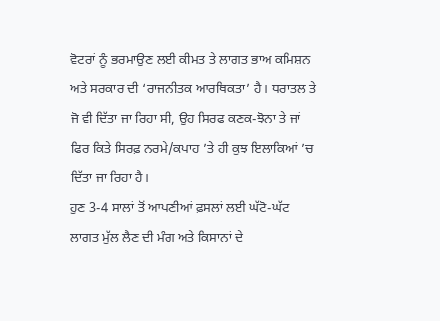ਵੋਟਰਾਂ ਨੂੰ ਭਰਮਾਉਣ ਲਈ ਕੀਮਤ ਤੇ ਲਾਗਤ ਭਾਅ ਕਮਿਸ਼ਨ ਅਤੇ ਸਰਕਾਰ ਦੀ ‘ਰਾਜਨੀਤਕ ਆਰਥਿਕਤਾ’ ਹੈ। ਧਰਾਤਲ ਤੇ ਜੋ ਵੀ ਦਿੱਤਾ ਜਾ ਰਿਹਾ ਸੀ, ਉਹ ਸਿਰਫ ਕਣਕ-ਝੋਨਾ ਤੇ ਜਾਂ ਫਿਰ ਕਿਤੇ ਸਿਰਫ਼ ਨਰਮੇ/ਕਪਾਹ ’ਤੇ ਹੀ ਕੁਝ ਇਲਾਕਿਆਂ ’ਚ ਦਿੱਤਾ ਜਾ ਰਿਹਾ ਹੈ।
ਹੁਣ 3-4 ਸਾਲਾਂ ਤੋਂ ਆਪਣੀਆਂ ਫ਼ਸਲਾਂ ਲਈ ਘੱਟੋ-ਘੱਟ ਲਾਗਤ ਮੁੱਲ ਲੈਣ ਦੀ ਮੰਗ ਅਤੇ ਕਿਸਾਨਾਂ ਦੇ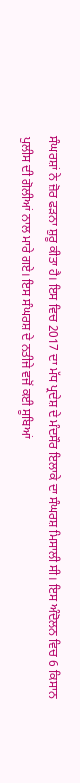ਸੰਘਰਸ਼ਾਂ ਨੇ ਜ਼ੋਰ ਫੜਨਾ ਸ਼ੁਰੂ ਕੀਤਾ ਹੈ। ਇਸ ਵਿਚ 2017 ਦਾ ਮੱਧ ਪ੍ਰਦੇਸ਼ ਦੇ ਮੰਦਸੌਰ ਇਲਾਕੇ ਦਾ ਸੰਘਰਸ਼ ਮਿਸਾਲੀ ਸੀ। ਇਸ ਅੰਦੋਲਨ ਵਿਚ 6 ਕਿਸਾਨ ਪੁਲੀਸ ਦੀ ਗੋਲੀਆਂ ਨਾਲ ਮਾਰੇ ਗਏ। ਇਸ ਸੰਘਰਸ਼ ਦੇ ਨਤੀਜੇ ਵਜੋਂ ਕਈ ਸੂਬਿਆਂ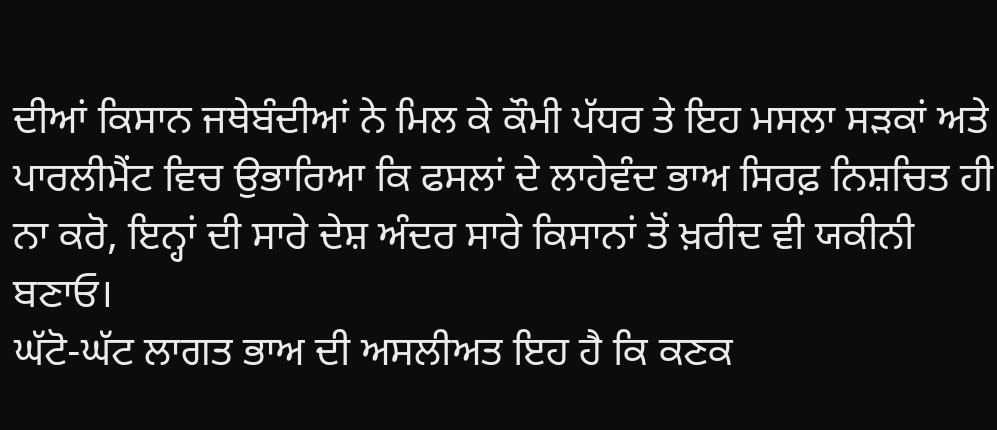ਦੀਆਂ ਕਿਸਾਨ ਜਥੇਬੰਦੀਆਂ ਨੇ ਮਿਲ ਕੇ ਕੌਮੀ ਪੱਧਰ ਤੇ ਇਹ ਮਸਲਾ ਸੜਕਾਂ ਅਤੇ ਪਾਰਲੀਮੈਂਟ ਵਿਚ ਉਭਾਰਿਆ ਕਿ ਫਸਲਾਂ ਦੇ ਲਾਹੇਵੰਦ ਭਾਅ ਸਿਰਫ਼ ਨਿਸ਼ਚਿਤ ਹੀ ਨਾ ਕਰੋ, ਇਨ੍ਹਾਂ ਦੀ ਸਾਰੇ ਦੇਸ਼ ਅੰਦਰ ਸਾਰੇ ਕਿਸਾਨਾਂ ਤੋਂ ਖ਼ਰੀਦ ਵੀ ਯਕੀਨੀ ਬਣਾਓ।
ਘੱਟੋ-ਘੱਟ ਲਾਗਤ ਭਾਅ ਦੀ ਅਸਲੀਅਤ ਇਹ ਹੈ ਕਿ ਕਣਕ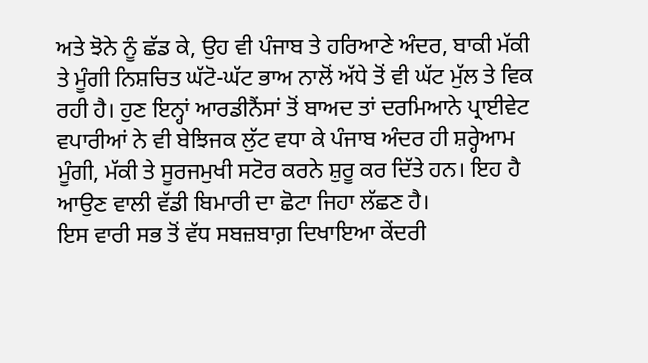ਅਤੇ ਝੋਨੇ ਨੂੰ ਛੱਡ ਕੇ, ਉਹ ਵੀ ਪੰਜਾਬ ਤੇ ਹਰਿਆਣੇ ਅੰਦਰ, ਬਾਕੀ ਮੱਕੀ ਤੇ ਮੂੰਗੀ ਨਿਸ਼ਚਿਤ ਘੱਟੋ-ਘੱਟ ਭਾਅ ਨਾਲੋਂ ਅੱਧੇ ਤੋਂ ਵੀ ਘੱਟ ਮੁੱਲ ਤੇ ਵਿਕ ਰਹੀ ਹੈ। ਹੁਣ ਇਨ੍ਹਾਂ ਆਰਡੀਨੈਂਸਾਂ ਤੋਂ ਬਾਅਦ ਤਾਂ ਦਰਮਿਆਨੇ ਪ੍ਰਾਈਵੇਟ ਵਪਾਰੀਆਂ ਨੇ ਵੀ ਬੇਝਿਜਕ ਲੁੱਟ ਵਧਾ ਕੇ ਪੰਜਾਬ ਅੰਦਰ ਹੀ ਸ਼ਰ੍ਹੇਆਮ ਮੂੰਗੀ, ਮੱਕੀ ਤੇ ਸੂਰਜਮੁਖੀ ਸਟੋਰ ਕਰਨੇ ਸ਼ੁਰੂ ਕਰ ਦਿੱਤੇ ਹਨ। ਇਹ ਹੈ ਆਉਣ ਵਾਲੀ ਵੱਡੀ ਬਿਮਾਰੀ ਦਾ ਛੋਟਾ ਜਿਹਾ ਲੱਛਣ ਹੈ।
ਇਸ ਵਾਰੀ ਸਭ ਤੋਂ ਵੱਧ ਸਬਜ਼ਬਾਗ਼ ਦਿਖਾਇਆ ਕੇਂਦਰੀ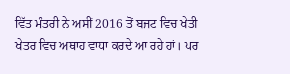ਵਿੱਤ ਮੰਤਰੀ ਨੇ ਅਸੀਂ 2016 ਤੋਂ ਬਜਟ ਵਿਚ ਖੇਤੀ ਖੇਤਰ ਵਿਚ ਅਥਾਹ ਵਾਧਾ ਕਰਦੇ ਆ ਰਹੇ ਹਾਂ। ਪਰ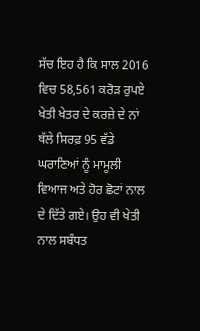ਸੱਚ ਇਹ ਹੈ ਕਿ ਸਾਲ 2016 ਵਿਚ 58,561 ਕਰੋੜ ਰੁਪਏ ਖੇਤੀ ਖੇਤਰ ਦੇ ਕਰਜ਼ੇ ਦੇ ਨਾਂ ਥੱਲੇ ਸਿਰਫ਼ 95 ਵੱਡੇ ਘਰਾਣਿਆਂ ਨੂੰ ਮਾਮੂਲੀ ਵਿਆਜ ਅਤੇ ਹੋਰ ਛੋਟਾਂ ਨਾਲ ਦੇ ਦਿੱਤੇ ਗਏ। ਉਹ ਵੀ ਖੇਤੀ ਨਾਲ ਸਬੰਧਤ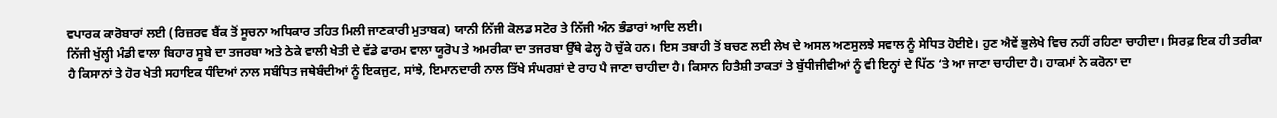ਵਪਾਰਕ ਕਾਰੋਬਾਰਾਂ ਲਈ (ਰਿਜ਼ਰਵ ਬੈਂਕ ਤੋਂ ਸੂਚਨਾ ਅਧਿਕਾਰ ਤਹਿਤ ਮਿਲੀ ਜਾਣਕਾਰੀ ਮੁਤਾਬਕ) ਯਾਨੀ ਨਿੱਜੀ ਕੋਲਡ ਸਟੋਰ ਤੇ ਨਿੱਜੀ ਅੰਨ ਭੰਡਾਰਾਂ ਆਦਿ ਲਈ।
ਨਿੱਜੀ ਖੁੱਲ੍ਹੀ ਮੰਡੀ ਵਾਲਾ ਬਿਹਾਰ ਸੂਬੇ ਦਾ ਤਜਰਬਾ ਅਤੇ ਠੇਕੇ ਵਾਲੀ ਖੇਤੀ ਦੇ ਵੱਡੇ ਫਾਰਮ ਵਾਲਾ ਯੂਰੋਪ ਤੇ ਅਮਰੀਕਾ ਦਾ ਤਜਰਬਾ ਉੱਥੇ ਫੇਲ੍ਹ ਹੋ ਚੁੱਕੇ ਹਨ। ਇਸ ਤਬਾਹੀ ਤੋਂ ਬਚਣ ਲਈ ਲੇਖ ਦੇ ਅਸਲ ਅਣਸੁਲਝੇ ਸਵਾਲ ਨੂੰ ਸੇਧਿਤ ਹੋਈਏ। ਹੁਣ ਐਵੇਂ ਭੁਲੇਖੇ ਵਿਚ ਨਹੀਂ ਰਹਿਣਾ ਚਾਹੀਦਾ। ਸਿਰਫ਼ ਇਕ ਹੀ ਤਰੀਕਾ ਹੈ ਕਿਸਾਨਾਂ ਤੇ ਹੋਰ ਖੇਤੀ ਸਹਾਇਕ ਧੰਦਿਆਂ ਨਾਲ ਸਬੰਧਿਤ ਜਥੇਬੰਦੀਆਂ ਨੂੰ ਇਕਜੁਟ, ਸਾਂਝੇ, ਇਮਾਨਦਾਰੀ ਨਾਲ ਤਿੱਖੇ ਸੰਘਰਸ਼ਾਂ ਦੇ ਰਾਹ ਪੈ ਜਾਣਾ ਚਾਹੀਦਾ ਹੈ। ਕਿਸਾਨ ਹਿਤੈਸ਼ੀ ਤਾਕਤਾਂ ਤੇ ਬੁੱਧੀਜੀਵੀਆਂ ਨੂੰ ਵੀ ਇਨ੍ਹਾਂ ਦੇ ਪਿੱਠ ‘ਤੇ ਆ ਜਾਣਾ ਚਾਹੀਦਾ ਹੈ। ਹਾਕਮਾਂ ਨੇ ਕਰੋਨਾ ਦਾ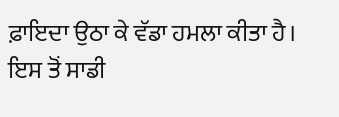ਫ਼ਾਇਦਾ ਉਠਾ ਕੇ ਵੱਡਾ ਹਮਲਾ ਕੀਤਾ ਹੈ। ਇਸ ਤੋਂ ਸਾਡੀ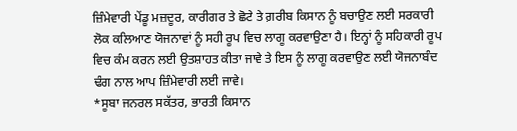ਜ਼ਿੰਮੇਵਾਰੀ ਪੇਂਡੂ ਮਜ਼ਦੂਰ, ਕਾਰੀਗਰ ਤੇ ਛੋਟੇ ਤੇ ਗ਼ਰੀਬ ਕਿਸਾਨ ਨੂੰ ਬਚਾਉਣ ਲਈ ਸਰਕਾਰੀ ਲੋਕ ਕਲਿਆਣ ਯੋਜਨਾਵਾਂ ਨੂੰ ਸਹੀ ਰੂਪ ਵਿਚ ਲਾਗੂ ਕਰਵਾਉਣਾ ਹੈ। ਇਨ੍ਹਾਂ ਨੂੰ ਸਹਿਕਾਰੀ ਰੂਪ ਵਿਚ ਕੰਮ ਕਰਨ ਲਈ ਉਤਸ਼ਾਹਤ ਕੀਤਾ ਜਾਵੇ ਤੇ ਇਸ ਨੂੰ ਲਾਗੂ ਕਰਵਾਉਣ ਲਈ ਯੋਜਨਾਬੰਦ ਢੰਗ ਨਾਲ ਆਪ ਜ਼ਿੰਮੇਵਾਰੀ ਲਈ ਜਾਵੇ।
*ਸੂਬਾ ਜਨਰਲ ਸਕੱਤਰ, ਭਾਰਤੀ ਕਿਸਾਨ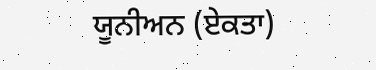ਯੂਨੀਅਨ (ਏਕਤਾ)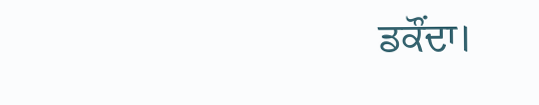ਡਕੌਂਦਾ।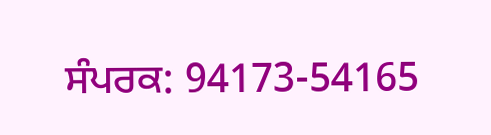ਸੰਪਰਕ: 94173-54165